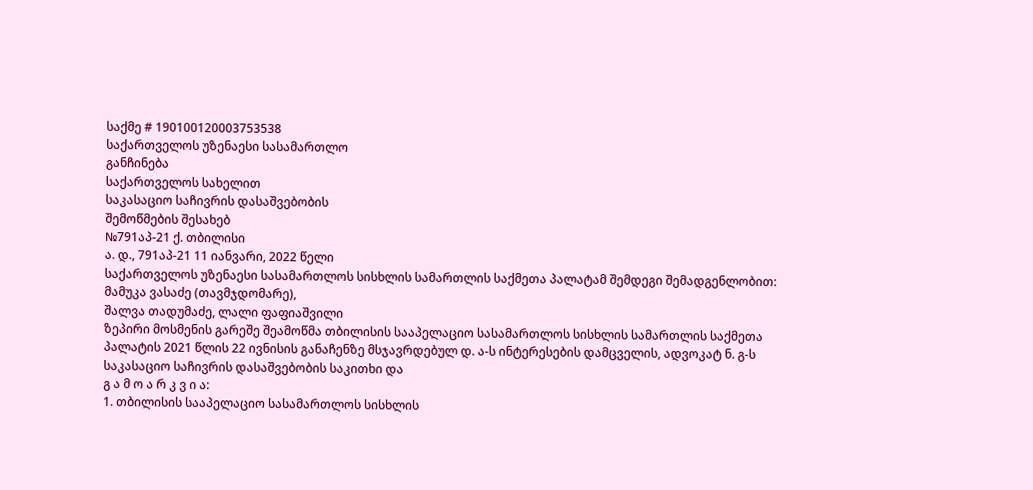საქმე # 190100120003753538
საქართველოს უზენაესი სასამართლო
განჩინება
საქართველოს სახელით
საკასაციო საჩივრის დასაშვებობის
შემოწმების შესახებ
№791აპ-21 ქ. თბილისი
ა. დ., 791აპ-21 11 იანვარი, 2022 წელი
საქართველოს უზენაესი სასამართლოს სისხლის სამართლის საქმეთა პალატამ შემდეგი შემადგენლობით:
მამუკა ვასაძე (თავმჯდომარე),
შალვა თადუმაძე, ლალი ფაფიაშვილი
ზეპირი მოსმენის გარეშე შეამოწმა თბილისის სააპელაციო სასამართლოს სისხლის სამართლის საქმეთა პალატის 2021 წლის 22 ივნისის განაჩენზე მსჯავრდებულ დ. ა-ს ინტერესების დამცველის, ადვოკატ ნ. გ-ს საკასაციო საჩივრის დასაშვებობის საკითხი და
გ ა მ ო ა რ კ ვ ი ა:
1. თბილისის სააპელაციო სასამართლოს სისხლის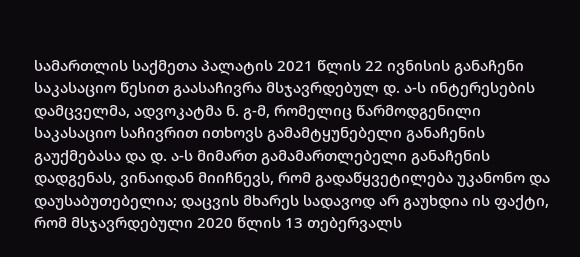სამართლის საქმეთა პალატის 2021 წლის 22 ივნისის განაჩენი საკასაციო წესით გაასაჩივრა მსჯავრდებულ დ. ა-ს ინტერესების დამცველმა, ადვოკატმა ნ. გ-მ, რომელიც წარმოდგენილი საკასაციო საჩივრით ითხოვს გამამტყუნებელი განაჩენის გაუქმებასა და დ. ა-ს მიმართ გამამართლებელი განაჩენის დადგენას, ვინაიდან მიიჩნევს, რომ გადაწყვეტილება უკანონო და დაუსაბუთებელია; დაცვის მხარეს სადავოდ არ გაუხდია ის ფაქტი, რომ მსჯავრდებული 2020 წლის 13 თებერვალს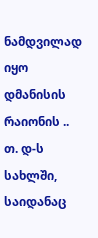ნამდვილად იყო დმანისის რაიონის .. თ. დ-ს სახლში, საიდანაც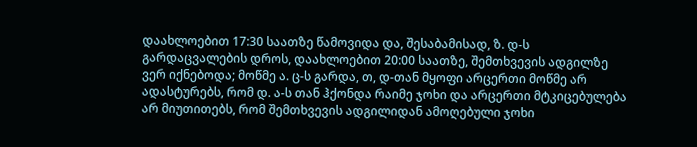დაახლოებით 17:30 საათზე წამოვიდა და, შესაბამისად, ზ. დ-ს გარდაცვალების დროს, დაახლოებით 20:00 საათზე, შემთხვევის ადგილზე ვერ იქნებოდა; მოწმე ა. ც-ს გარდა, თ, დ-თან მყოფი არცერთი მოწმე არ ადასტურებს, რომ დ. ა-ს თან ჰქონდა რაიმე ჯოხი და არცერთი მტკიცებულება არ მიუთითებს, რომ შემთხვევის ადგილიდან ამოღებული ჯოხი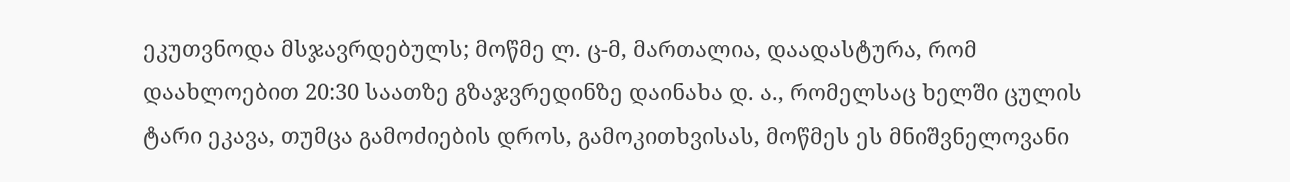ეკუთვნოდა მსჯავრდებულს; მოწმე ლ. ც-მ, მართალია, დაადასტურა, რომ დაახლოებით 20:30 საათზე გზაჯვრედინზე დაინახა დ. ა., რომელსაც ხელში ცულის ტარი ეკავა, თუმცა გამოძიების დროს, გამოკითხვისას, მოწმეს ეს მნიშვნელოვანი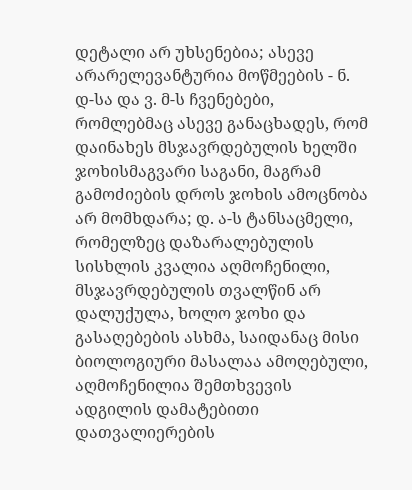დეტალი არ უხსენებია; ასევე არარელევანტურია მოწმეების - ნ. დ-სა და ვ. მ-ს ჩვენებები, რომლებმაც ასევე განაცხადეს, რომ დაინახეს მსჯავრდებულის ხელში ჯოხისმაგვარი საგანი, მაგრამ გამოძიების დროს ჯოხის ამოცნობა არ მომხდარა; დ. ა-ს ტანსაცმელი, რომელზეც დაზარალებულის სისხლის კვალია აღმოჩენილი, მსჯავრდებულის თვალწინ არ დალუქულა, ხოლო ჯოხი და გასაღებების ასხმა, საიდანაც მისი ბიოლოგიური მასალაა ამოღებული, აღმოჩენილია შემთხვევის ადგილის დამატებითი დათვალიერების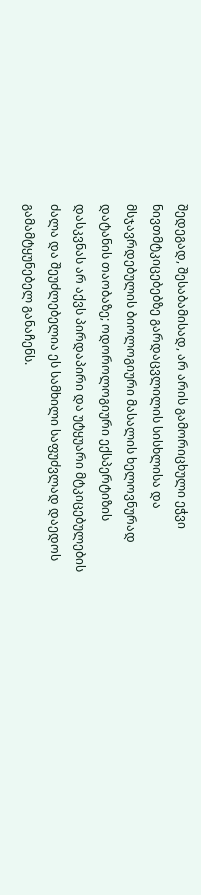შედეგად, შესაბამისად, არ არის გამორიცხული ეჭვი ნივთმტკიცებებზე გარდაცვლილის სისხლისა და მსჯავრდებულის ბიოლოგიური მასალის ხელოვნურად დატანის თაობაზე; ოდოროლოგიური ექსპერტიზის დასკვნას არ აქვს პირდაპირი და უტყუარი მტკიცებულების ძალა და შეუძლებელია ეს სამხილი საფუძვლად დაედოს გამამტყუნებელ განაჩენს.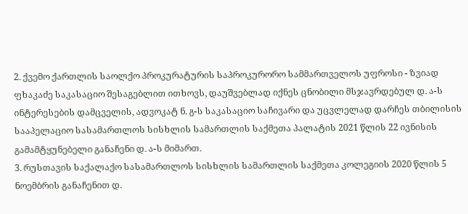2. ქვემო ქართლის საოლქო პროკურატურის საპროკურორო სამმართველოს უფროსი - ზვიად ფხაკაძე საკასაციო შესაგებლით ითხოვს, დაუშვებლად იქნეს ცნობილი მსჯავრდებულ დ. ა-ს ინტერესების დამცველის, ადვოკატ ნ. გ-ს საკასაციო საჩივარი და უცვლელად დარჩეს თბილისის სააპელაციო სასამართლოს სისხლის სამართლის საქმეთა პალატის 2021 წლის 22 ივნისის გამამტყუნებელი განაჩენი დ. ა-ს მიმართ.
3. რუსთავის საქალაქო სასამართლოს სისხლის სამართლის საქმეთა კოლეგიის 2020 წლის 5 ნოემბრის განაჩენით დ.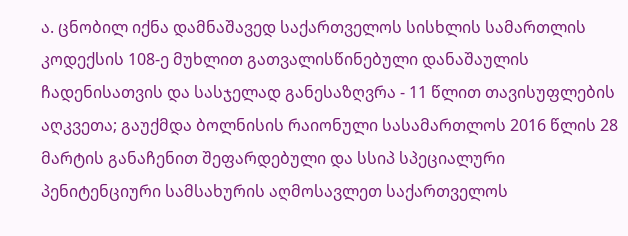ა. ცნობილ იქნა დამნაშავედ საქართველოს სისხლის სამართლის კოდექსის 108-ე მუხლით გათვალისწინებული დანაშაულის ჩადენისათვის და სასჯელად განესაზღვრა - 11 წლით თავისუფლების აღკვეთა; გაუქმდა ბოლნისის რაიონული სასამართლოს 2016 წლის 28 მარტის განაჩენით შეფარდებული და სსიპ სპეციალური პენიტენციური სამსახურის აღმოსავლეთ საქართველოს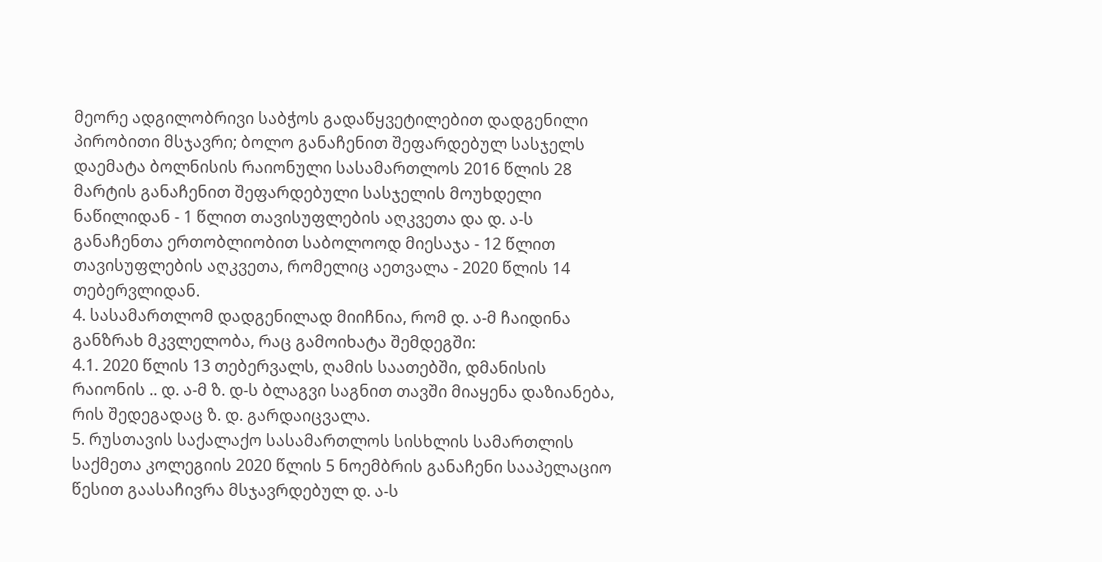მეორე ადგილობრივი საბჭოს გადაწყვეტილებით დადგენილი პირობითი მსჯავრი; ბოლო განაჩენით შეფარდებულ სასჯელს დაემატა ბოლნისის რაიონული სასამართლოს 2016 წლის 28 მარტის განაჩენით შეფარდებული სასჯელის მოუხდელი ნაწილიდან - 1 წლით თავისუფლების აღკვეთა და დ. ა-ს განაჩენთა ერთობლიობით საბოლოოდ მიესაჯა - 12 წლით თავისუფლების აღკვეთა, რომელიც აეთვალა - 2020 წლის 14 თებერვლიდან.
4. სასამართლომ დადგენილად მიიჩნია, რომ დ. ა-მ ჩაიდინა განზრახ მკვლელობა, რაც გამოიხატა შემდეგში:
4.1. 2020 წლის 13 თებერვალს, ღამის საათებში, დმანისის რაიონის .. დ. ა-მ ზ. დ-ს ბლაგვი საგნით თავში მიაყენა დაზიანება, რის შედეგადაც ზ. დ. გარდაიცვალა.
5. რუსთავის საქალაქო სასამართლოს სისხლის სამართლის საქმეთა კოლეგიის 2020 წლის 5 ნოემბრის განაჩენი სააპელაციო წესით გაასაჩივრა მსჯავრდებულ დ. ა-ს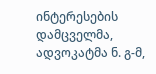ინტერესების დამცველმა, ადვოკატმა ნ. გ-მ,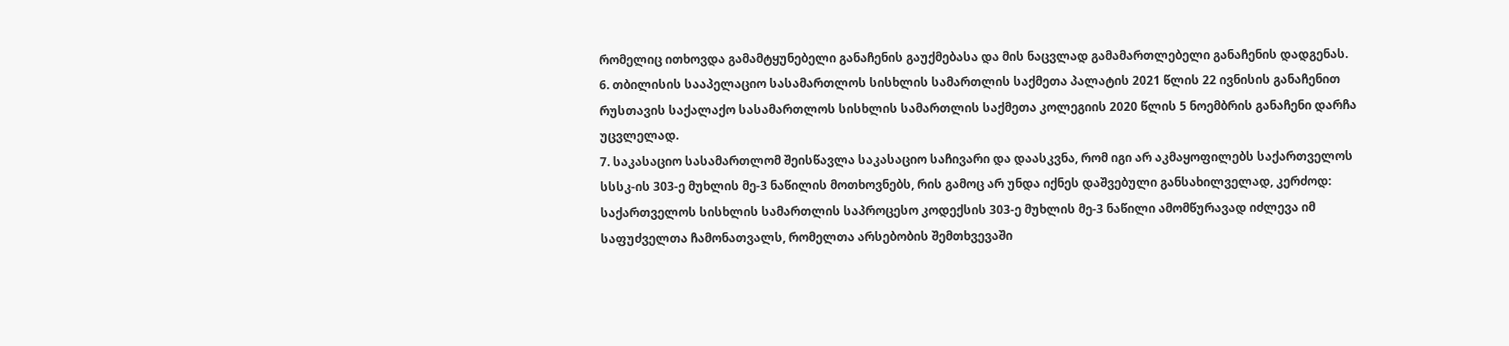რომელიც ითხოვდა გამამტყუნებელი განაჩენის გაუქმებასა და მის ნაცვლად გამამართლებელი განაჩენის დადგენას.
6. თბილისის სააპელაციო სასამართლოს სისხლის სამართლის საქმეთა პალატის 2021 წლის 22 ივნისის განაჩენით რუსთავის საქალაქო სასამართლოს სისხლის სამართლის საქმეთა კოლეგიის 2020 წლის 5 ნოემბრის განაჩენი დარჩა უცვლელად.
7. საკასაციო სასამართლომ შეისწავლა საკასაციო საჩივარი და დაასკვნა, რომ იგი არ აკმაყოფილებს საქართველოს სსსკ-ის 303-ე მუხლის მე-3 ნაწილის მოთხოვნებს, რის გამოც არ უნდა იქნეს დაშვებული განსახილველად, კერძოდ: საქართველოს სისხლის სამართლის საპროცესო კოდექსის 303-ე მუხლის მე-3 ნაწილი ამომწურავად იძლევა იმ საფუძველთა ჩამონათვალს, რომელთა არსებობის შემთხვევაში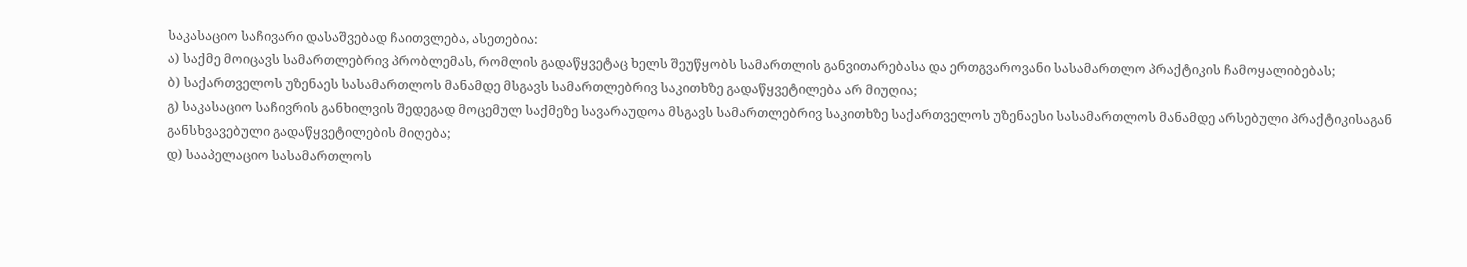საკასაციო საჩივარი დასაშვებად ჩაითვლება, ასეთებია:
ა) საქმე მოიცავს სამართლებრივ პრობლემას, რომლის გადაწყვეტაც ხელს შეუწყობს სამართლის განვითარებასა და ერთგვაროვანი სასამართლო პრაქტიკის ჩამოყალიბებას;
ბ) საქართველოს უზენაეს სასამართლოს მანამდე მსგავს სამართლებრივ საკითხზე გადაწყვეტილება არ მიუღია;
გ) საკასაციო საჩივრის განხილვის შედეგად მოცემულ საქმეზე სავარაუდოა მსგავს სამართლებრივ საკითხზე საქართველოს უზენაესი სასამართლოს მანამდე არსებული პრაქტიკისაგან განსხვავებული გადაწყვეტილების მიღება;
დ) სააპელაციო სასამართლოს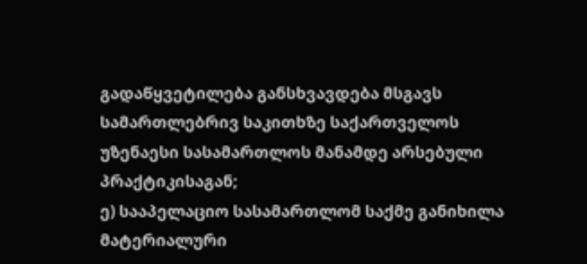გადაწყვეტილება განსხვავდება მსგავს სამართლებრივ საკითხზე საქართველოს უზენაესი სასამართლოს მანამდე არსებული პრაქტიკისაგან;
ე) სააპელაციო სასამართლომ საქმე განიხილა მატერიალური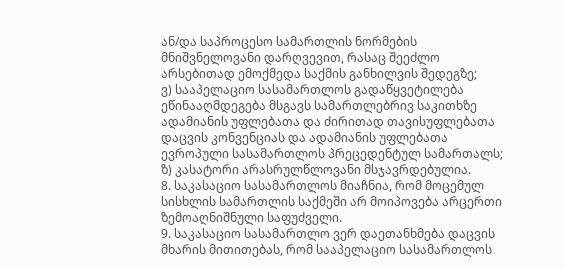ან/და საპროცესო სამართლის ნორმების მნიშვნელოვანი დარღვევით, რასაც შეეძლო არსებითად ემოქმედა საქმის განხილვის შედეგზე;
ვ) სააპელაციო სასამართლოს გადაწყვეტილება ეწინააღმდეგება მსგავს სამართლებრივ საკითხზე ადამიანის უფლებათა და ძირითად თავისუფლებათა დაცვის კონვენციას და ადამიანის უფლებათა ევროპული სასამართლოს პრეცედენტულ სამართალს;
ზ) კასატორი არასრულწლოვანი მსჯავრდებულია.
8. საკასაციო სასამართლოს მიაჩნია, რომ მოცემულ სისხლის სამართლის საქმეში არ მოიპოვება არცერთი ზემოაღნიშნული საფუძველი.
9. საკასაციო სასამართლო ვერ დაეთანხმება დაცვის მხარის მითითებას, რომ სააპელაციო სასამართლოს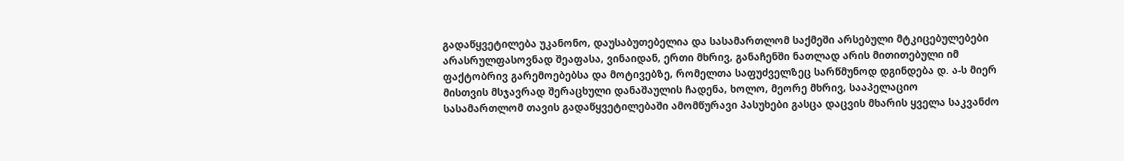გადაწყვეტილება უკანონო, დაუსაბუთებელია და სასამართლომ საქმეში არსებული მტკიცებულებები არასრულფასოვნად შეაფასა, ვინაიდან, ერთი მხრივ, განაჩენში ნათლად არის მითითებული იმ ფაქტობრივ გარემოებებსა და მოტივებზე, რომელთა საფუძველზეც სარწმუნოდ დგინდება დ. ა-ს მიერ მისთვის მსჯავრად შერაცხული დანაშაულის ჩადენა, ხოლო, მეორე მხრივ, სააპელაციო სასამართლომ თავის გადაწყვეტილებაში ამომწურავი პასუხები გასცა დაცვის მხარის ყველა საკვანძო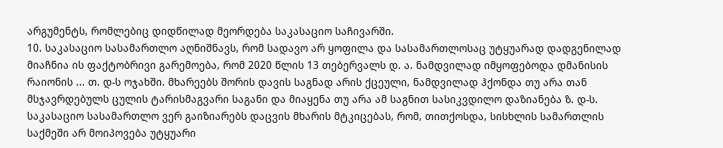არგუმენტს, რომლებიც დიდწილად მეორდება საკასაციო საჩივარში.
10. საკასაციო სასამართლო აღნიშნავს, რომ სადავო არ ყოფილა და სასამართლოსაც უტყუარად დადგენილად მიაჩნია ის ფაქტობრივი გარემოება, რომ 2020 წლის 13 თებერვალს დ. ა. ნამდვილად იმყოფებოდა დმანისის რაიონის ... თ. დ-ს ოჯახში. მხარეებს შორის დავის საგნად არის ქცეული, ნამდვილად ჰქონდა თუ არა თან მსჯავრდებულს ცულის ტარისმაგვარი საგანი და მიაყენა თუ არა ამ საგნით სასიკვდილო დაზიანება ზ. დ-ს. საკასაციო სასამართლო ვერ გაიზიარებს დაცვის მხარის მტკიცებას, რომ, თითქოსდა, სისხლის სამართლის საქმეში არ მოიპოვება უტყუარი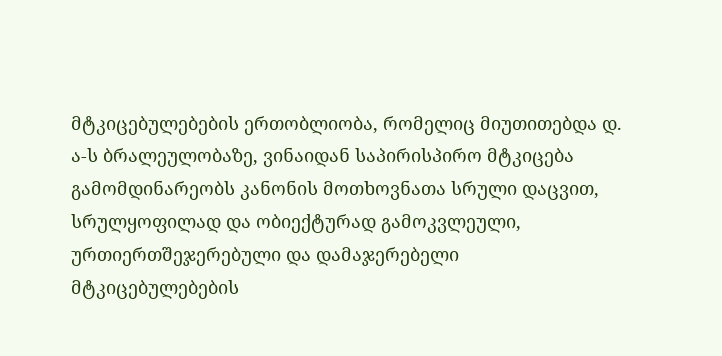მტკიცებულებების ერთობლიობა, რომელიც მიუთითებდა დ. ა-ს ბრალეულობაზე, ვინაიდან საპირისპირო მტკიცება გამომდინარეობს კანონის მოთხოვნათა სრული დაცვით, სრულყოფილად და ობიექტურად გამოკვლეული, ურთიერთშეჯერებული და დამაჯერებელი მტკიცებულებების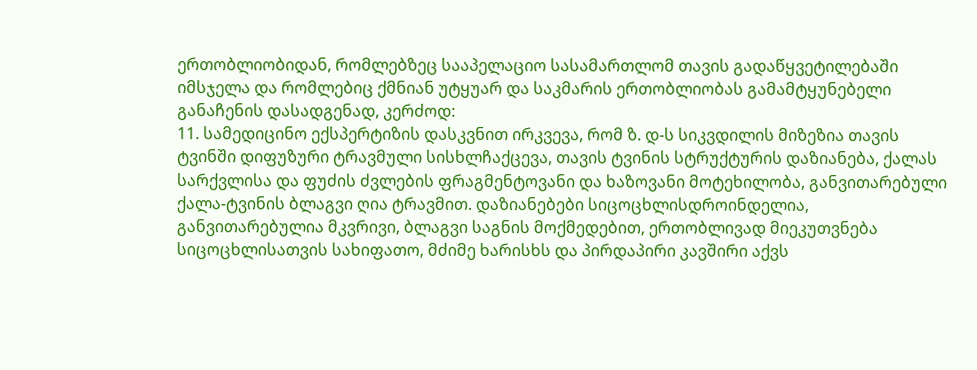ერთობლიობიდან, რომლებზეც სააპელაციო სასამართლომ თავის გადაწყვეტილებაში იმსჯელა და რომლებიც ქმნიან უტყუარ და საკმარის ერთობლიობას გამამტყუნებელი განაჩენის დასადგენად, კერძოდ:
11. სამედიცინო ექსპერტიზის დასკვნით ირკვევა, რომ ზ. დ-ს სიკვდილის მიზეზია თავის ტვინში დიფუზური ტრავმული სისხლჩაქცევა, თავის ტვინის სტრუქტურის დაზიანება, ქალას სარქვლისა და ფუძის ძვლების ფრაგმენტოვანი და ხაზოვანი მოტეხილობა, განვითარებული ქალა-ტვინის ბლაგვი ღია ტრავმით. დაზიანებები სიცოცხლისდროინდელია, განვითარებულია მკვრივი, ბლაგვი საგნის მოქმედებით, ერთობლივად მიეკუთვნება სიცოცხლისათვის სახიფათო, მძიმე ხარისხს და პირდაპირი კავშირი აქვს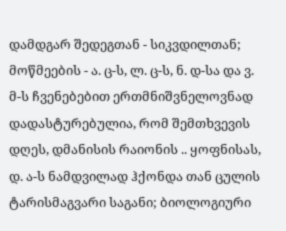დამდგარ შედეგთან - სიკვდილთან; მოწმეების - ა. ც-ს, ლ. ც-ს, ნ. დ-სა და ვ. მ-ს ჩვენებებით ერთმნიშვნელოვნად დადასტურებულია, რომ შემთხვევის დღეს, დმანისის რაიონის .. ყოფნისას, დ. ა-ს ნამდვილად ჰქონდა თან ცულის ტარისმაგვარი საგანი; ბიოლოგიური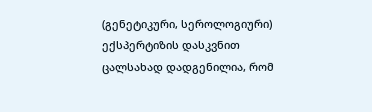(გენეტიკური, სეროლოგიური) ექსპერტიზის დასკვნით ცალსახად დადგენილია, რომ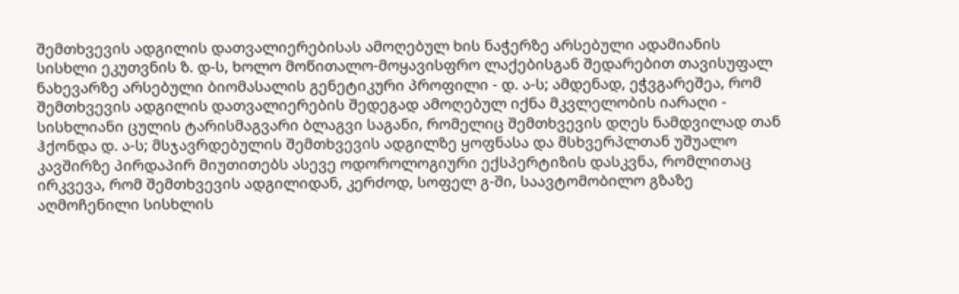შემთხვევის ადგილის დათვალიერებისას ამოღებულ ხის ნაჭერზე არსებული ადამიანის სისხლი ეკუთვნის ზ. დ-ს, ხოლო მოწითალო-მოყავისფრო ლაქებისგან შედარებით თავისუფალ ნახევარზე არსებული ბიომასალის გენეტიკური პროფილი - დ. ა-ს; ამდენად, ეჭვგარეშეა, რომ შემთხვევის ადგილის დათვალიერების შედეგად ამოღებულ იქნა მკვლელობის იარაღი - სისხლიანი ცულის ტარისმაგვარი ბლაგვი საგანი, რომელიც შემთხვევის დღეს ნამდვილად თან ჰქონდა დ. ა-ს; მსჯავრდებულის შემთხვევის ადგილზე ყოფნასა და მსხვერპლთან უშუალო კავშირზე პირდაპირ მიუთითებს ასევე ოდოროლოგიური ექსპერტიზის დასკვნა, რომლითაც ირკვევა, რომ შემთხვევის ადგილიდან, კერძოდ, სოფელ გ-ში, საავტომობილო გზაზე აღმოჩენილი სისხლის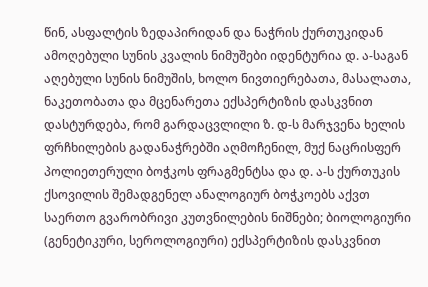წინ, ასფალტის ზედაპირიდან და ნაჭრის ქურთუკიდან ამოღებული სუნის კვალის ნიმუშები იდენტურია დ. ა-საგან აღებული სუნის ნიმუშის, ხოლო ნივთიერებათა, მასალათა, ნაკეთობათა და მცენარეთა ექსპერტიზის დასკვნით დასტურდება, რომ გარდაცვლილი ზ. დ-ს მარჯვენა ხელის ფრჩხილების გადანაჭრებში აღმოჩენილ, მუქ ნაცრისფერ პოლიეთერული ბოჭკოს ფრაგმენტსა და დ. ა-ს ქურთუკის ქსოვილის შემადგენელ ანალოგიურ ბოჭკოებს აქვთ საერთო გვარობრივი კუთვნილების ნიშნები; ბიოლოგიური (გენეტიკური, სეროლოგიური) ექსპერტიზის დასკვნით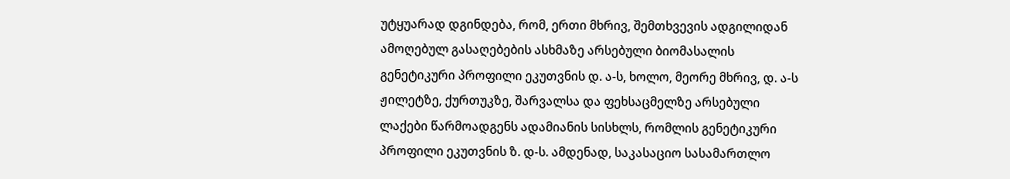უტყუარად დგინდება, რომ, ერთი მხრივ, შემთხვევის ადგილიდან ამოღებულ გასაღებების ასხმაზე არსებული ბიომასალის გენეტიკური პროფილი ეკუთვნის დ. ა-ს, ხოლო, მეორე მხრივ, დ. ა-ს ჟილეტზე, ქურთუკზე, შარვალსა და ფეხსაცმელზე არსებული ლაქები წარმოადგენს ადამიანის სისხლს, რომლის გენეტიკური პროფილი ეკუთვნის ზ. დ-ს. ამდენად, საკასაციო სასამართლო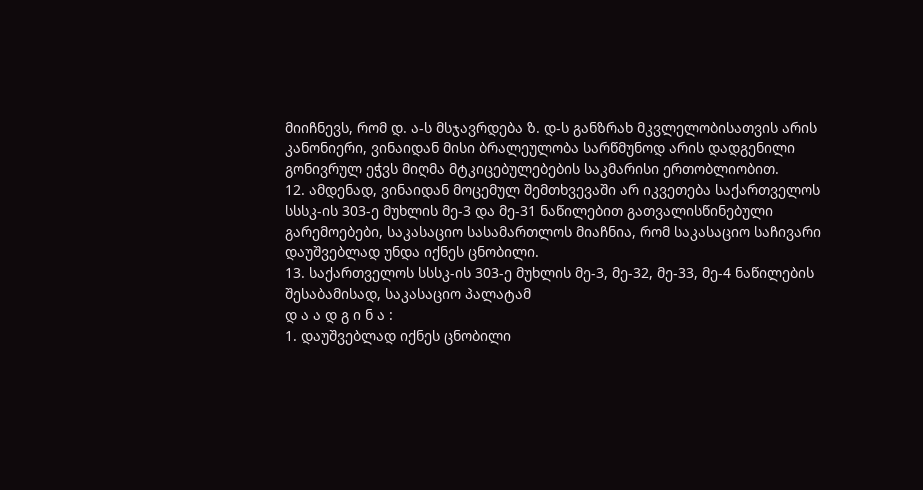მიიჩნევს, რომ დ. ა-ს მსჯავრდება ზ. დ-ს განზრახ მკვლელობისათვის არის კანონიერი, ვინაიდან მისი ბრალეულობა სარწმუნოდ არის დადგენილი გონივრულ ეჭვს მიღმა მტკიცებულებების საკმარისი ერთობლიობით.
12. ამდენად, ვინაიდან მოცემულ შემთხვევაში არ იკვეთება საქართველოს სსსკ-ის 303-ე მუხლის მე-3 და მე-31 ნაწილებით გათვალისწინებული გარემოებები, საკასაციო სასამართლოს მიაჩნია, რომ საკასაციო საჩივარი დაუშვებლად უნდა იქნეს ცნობილი.
13. საქართველოს სსსკ-ის 303-ე მუხლის მე-3, მე-32, მე-33, მე-4 ნაწილების შესაბამისად, საკასაციო პალატამ
დ ა ა დ გ ი ნ ა :
1. დაუშვებლად იქნეს ცნობილი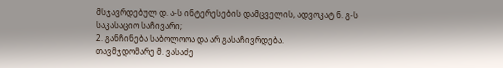მსჯავრდებულ დ. ა-ს ინტერესების დამცველის, ადვოკატ ნ. გ-ს საკასაციო საჩივარი;
2. განჩინება საბოლოოა და არ გასაჩივრდება.
თავმჯდომარე მ. ვასაძე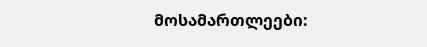მოსამართლეები: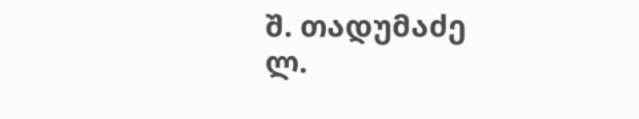შ. თადუმაძე
ლ.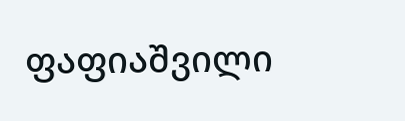ფაფიაშვილი